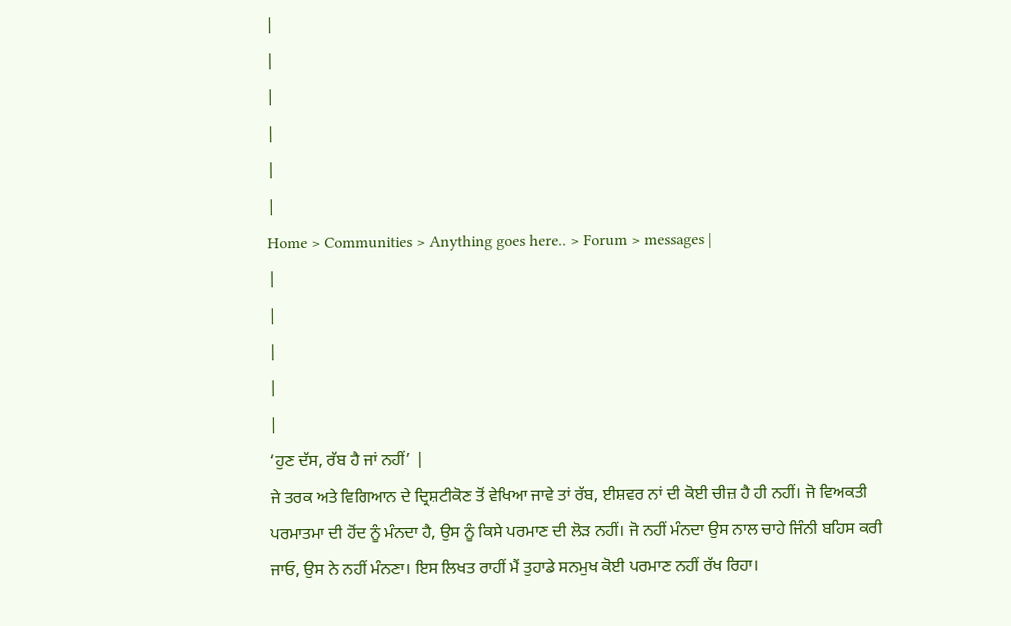|
|
|
|
|
|
Home > Communities > Anything goes here.. > Forum > messages |
|
|
|
|
|
‘ਹੁਣ ਦੱਸ, ਰੱਬ ਹੈ ਜਾਂ ਨਹੀਂ’ |
ਜੇ ਤਰਕ ਅਤੇ ਵਿਗਿਆਨ ਦੇ ਦ੍ਰਿਸ਼ਟੀਕੋਣ ਤੋਂ ਵੇਖਿਆ ਜਾਵੇ ਤਾਂ ਰੱਬ, ਈਸ਼ਵਰ ਨਾਂ ਦੀ ਕੋਈ ਚੀਜ਼ ਹੈ ਹੀ ਨਹੀਂ। ਜੋ ਵਿਅਕਤੀ ਪਰਮਾਤਮਾ ਦੀ ਹੋਂਦ ਨੂੰ ਮੰਨਦਾ ਹੈ, ਉਸ ਨੂੰ ਕਿਸੇ ਪਰਮਾਣ ਦੀ ਲੋੜ ਨਹੀਂ। ਜੋ ਨਹੀਂ ਮੰਨਦਾ ਉਸ ਨਾਲ ਚਾਹੇ ਜਿੰਨੀ ਬਹਿਸ ਕਰੀ ਜਾਓ, ਉਸ ਨੇ ਨਹੀਂ ਮੰਨਣਾ। ਇਸ ਲਿਖਤ ਰਾਹੀਂ ਮੈਂ ਤੁਹਾਡੇ ਸਨਮੁਖ ਕੋਈ ਪਰਮਾਣ ਨਹੀਂ ਰੱਖ ਰਿਹਾ।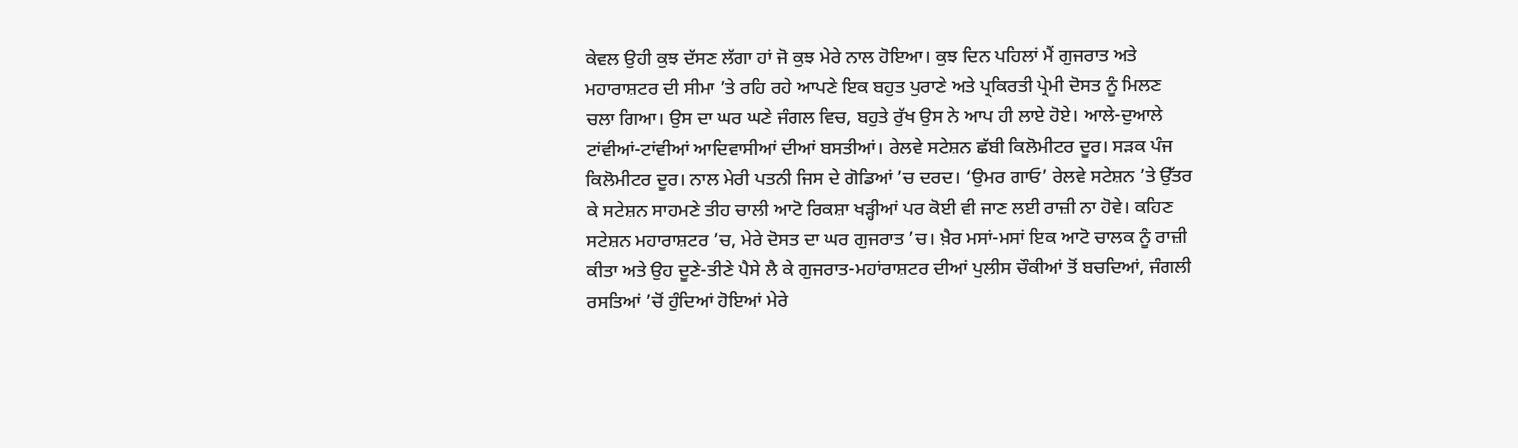ਕੇਵਲ ਉਹੀ ਕੁਝ ਦੱਸਣ ਲੱਗਾ ਹਾਂ ਜੋ ਕੁਝ ਮੇਰੇ ਨਾਲ ਹੋਇਆ। ਕੁਝ ਦਿਨ ਪਹਿਲਾਂ ਮੈਂ ਗੁਜਰਾਤ ਅਤੇ ਮਹਾਰਾਸ਼ਟਰ ਦੀ ਸੀਮਾ ’ਤੇ ਰਹਿ ਰਹੇ ਆਪਣੇ ਇਕ ਬਹੁਤ ਪੁਰਾਣੇ ਅਤੇ ਪ੍ਰਕਿਰਤੀ ਪ੍ਰੇਮੀ ਦੋਸਤ ਨੂੰ ਮਿਲਣ ਚਲਾ ਗਿਆ। ਉਸ ਦਾ ਘਰ ਘਣੇ ਜੰਗਲ ਵਿਚ, ਬਹੁਤੇ ਰੁੱਖ ਉਸ ਨੇ ਆਪ ਹੀ ਲਾਏ ਹੋਏ। ਆਲੇ-ਦੁਆਲੇ ਟਾਂਵੀਆਂ-ਟਾਂਵੀਆਂ ਆਦਿਵਾਸੀਆਂ ਦੀਆਂ ਬਸਤੀਆਂ। ਰੇਲਵੇ ਸਟੇਸ਼ਨ ਛੱਬੀ ਕਿਲੋਮੀਟਰ ਦੂਰ। ਸੜਕ ਪੰਜ ਕਿਲੋਮੀਟਰ ਦੂਰ। ਨਾਲ ਮੇਰੀ ਪਤਨੀ ਜਿਸ ਦੇ ਗੋਡਿਆਂ ’ਚ ਦਰਦ। ‘ਉਮਰ ਗਾਓ’ ਰੇਲਵੇ ਸਟੇਸ਼ਨ ’ਤੇ ਉੱਤਰ ਕੇ ਸਟੇਸ਼ਨ ਸਾਹਮਣੇ ਤੀਹ ਚਾਲੀ ਆਟੋ ਰਿਕਸ਼ਾ ਖੜ੍ਹੀਆਂ ਪਰ ਕੋਈ ਵੀ ਜਾਣ ਲਈ ਰਾਜ਼ੀ ਨਾ ਹੋਵੇ। ਕਹਿਣ ਸਟੇਸ਼ਨ ਮਹਾਰਾਸ਼ਟਰ ’ਚ, ਮੇਰੇ ਦੋਸਤ ਦਾ ਘਰ ਗੁਜਰਾਤ ’ਚ। ਖ਼ੈਰ ਮਸਾਂ-ਮਸਾਂ ਇਕ ਆਟੋ ਚਾਲਕ ਨੂੰ ਰਾਜ਼ੀ ਕੀਤਾ ਅਤੇ ਉਹ ਦੂਣੇ-ਤੀਣੇ ਪੈਸੇ ਲੈ ਕੇ ਗੁਜਰਾਤ-ਮਹਾਂਰਾਸ਼ਟਰ ਦੀਆਂ ਪੁਲੀਸ ਚੌਕੀਆਂ ਤੋਂ ਬਚਦਿਆਂ, ਜੰਗਲੀ ਰਸਤਿਆਂ ’ਚੋਂ ਹੁੰਦਿਆਂ ਹੋਇਆਂ ਮੇਰੇ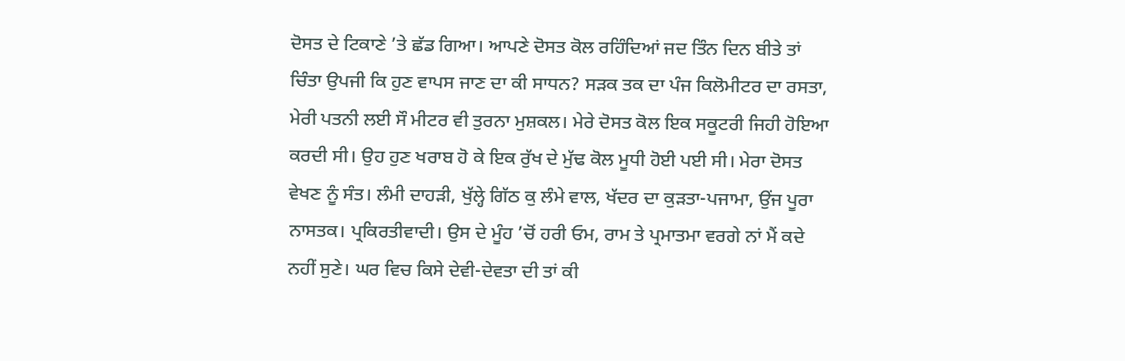ਦੋਸਤ ਦੇ ਟਿਕਾਣੇ ’ਤੇ ਛੱਡ ਗਿਆ। ਆਪਣੇ ਦੋਸਤ ਕੋਲ ਰਹਿੰਦਿਆਂ ਜਦ ਤਿੰਨ ਦਿਨ ਬੀਤੇ ਤਾਂ ਚਿੰਤਾ ਉਪਜੀ ਕਿ ਹੁਣ ਵਾਪਸ ਜਾਣ ਦਾ ਕੀ ਸਾਧਨ? ਸੜਕ ਤਕ ਦਾ ਪੰਜ ਕਿਲੋਮੀਟਰ ਦਾ ਰਸਤਾ, ਮੇਰੀ ਪਤਨੀ ਲਈ ਸੌ ਮੀਟਰ ਵੀ ਤੁਰਨਾ ਮੁਸ਼ਕਲ। ਮੇਰੇ ਦੋਸਤ ਕੋਲ ਇਕ ਸਕੂਟਰੀ ਜਿਹੀ ਹੋਇਆ ਕਰਦੀ ਸੀ। ਉਹ ਹੁਣ ਖਰਾਬ ਹੋ ਕੇ ਇਕ ਰੁੱਖ ਦੇ ਮੁੱਢ ਕੋਲ ਮੂਧੀ ਹੋਈ ਪਈ ਸੀ। ਮੇਰਾ ਦੋਸਤ ਵੇਖਣ ਨੂੰ ਸੰਤ। ਲੰਮੀ ਦਾਹੜੀ, ਖੁੱਲ੍ਹੇ ਗਿੱਠ ਕੁ ਲੰਮੇ ਵਾਲ, ਖੱਦਰ ਦਾ ਕੁੜਤਾ-ਪਜਾਮਾ, ਉਂਜ ਪੂਰਾ ਨਾਸਤਕ। ਪ੍ਰਕਿਰਤੀਵਾਦੀ। ਉਸ ਦੇ ਮੂੰਹ ’ਚੋਂ ਹਰੀ ਓਮ, ਰਾਮ ਤੇ ਪ੍ਰਮਾਤਮਾ ਵਰਗੇ ਨਾਂ ਮੈਂ ਕਦੇ ਨਹੀਂ ਸੁਣੇ। ਘਰ ਵਿਚ ਕਿਸੇ ਦੇਵੀ-ਦੇਵਤਾ ਦੀ ਤਾਂ ਕੀ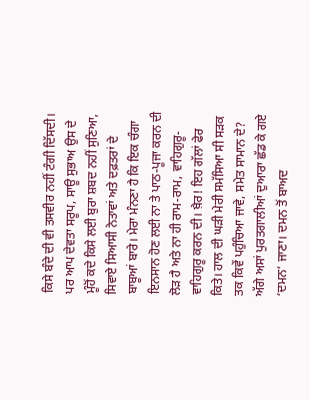ਕਿਸੇ ਬੰਦੇ ਦੀ ਵੀ ਤਸਵੀਰ ਨਹੀਂ ਟੰਗੀ ਦਿੱਸਦੀ। ਪਰ ਆਪ ਦੇਵਤਾ ਸਰੂਪ, ਸਾਊ ਸੁਭਾਅ ਉਸ ਦੇ ਮੂੰਹੋਂ ਕਦੇ ਕਿਸੇ ਲਈ ਬੁਰਾ ਸ਼ਬਦ ਨਹੀਂ ਸੁਣਿਆ, ਸਿਵਾਏ ਸਿਆਸੀ ਨੇਤਾਵਾਂ ਅਤੇ ਦਫ਼ਤਰਾਂ ਦੇ ਬਾਬੂਆਂ ਬਾਰੇ। ਮੇਰਾ ਮੰਨਣਾ ਹੈ ਕਿ ਇਕ ਚੰਗਾ ਇਨਸਾਨ ਹੋਣ ਲਈ ਨਾ ਤੇ ਪਾਠ-ਪੂਜਾ ਕਰਨ ਦੀ ਲੋੜ ਹੈ ਅਤੇ ਨਾ ਹੀ ਰਾਮ-ਰਾਮ, ਵਾਹਿਗੁਰੂ-ਵਾਹਿਗੁਰੂ ਕਰਨ ਦੀ। ਖ਼ੈਰ! ਇਹ ਗੱਲਾਂ ਫੇਰ ਕਿਤੇ। ਹਾਲ ਦੀ ਘੜੀ ਮੇਰੀ ਸਮੱਸਿਆ ਸੀ ਸੜਕ ਤਕ ਕਿਵੇਂ ਪਹੁੰਚਿਆ ਜਾਵੇ, ਸਮੇਤ ਸਾਮਾਨ ਦੇ? ਅੱਗੇ ਅਸਾਂ ਪੁਰਤਗਾਲੀਆਂ ਦੁਆਰਾ ਛੱਡ ਕੇ ਗਏ ‘ਦਮਨ’ ਜਾਣਾ। ਦਮਨ ਤੋਂ ਬਾਅਦ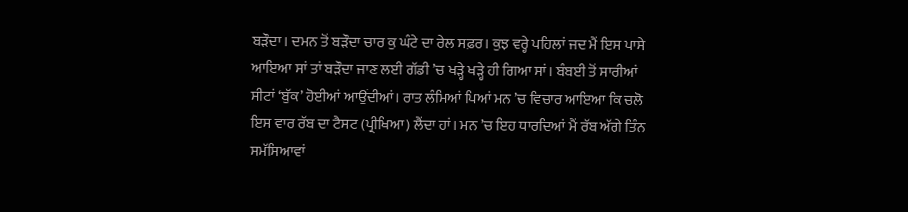ਬੜੌਦਾ। ਦਮਨ ਤੋਂ ਬੜੌਦਾ ਚਾਰ ਕੁ ਘੰਟੇ ਦਾ ਰੇਲ ਸਫ਼ਰ। ਕੁਝ ਵਰ੍ਹੇ ਪਹਿਲਾਂ ਜਦ ਮੈਂ ਇਸ ਪਾਸੇ ਆਇਆ ਸਾਂ ਤਾਂ ਬੜੌਦਾ ਜਾਣ ਲਈ ਗੱਡੀ ’ਚ ਖੜ੍ਹੇ ਖੜ੍ਹੇ ਹੀ ਗਿਆ ਸਾਂ। ਬੰਬਈ ਤੋਂ ਸਾਰੀਆਂ ਸੀਟਾਂ ‘ਬੁੱਕ’ ਹੋਈਆਂ ਆਉਂਦੀਆਂ। ਰਾਤ ਲੰਮਿਆਂ ਪਿਆਂ ਮਨ ’ਚ ਵਿਚਾਰ ਆਇਆ ਕਿ ਚਲੋ ਇਸ ਵਾਰ ਰੱਬ ਦਾ ਟੈਸਟ (ਪ੍ਰੀਖਿਆ) ਲੈਂਦਾ ਹਾਂ। ਮਨ ’ਚ ਇਹ ਧਾਰਦਿਆਂ ਮੈਂ ਰੱਬ ਅੱਗੇ ਤਿੰਨ ਸਮੱਸਿਆਵਾਂ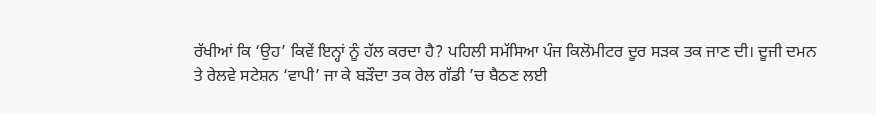ਰੱਖੀਆਂ ਕਿ ‘ਉਹ’ ਕਿਵੇਂ ਇਨ੍ਹਾਂ ਨੂੰ ਹੱਲ ਕਰਦਾ ਹੈ? ਪਹਿਲੀ ਸਮੱਸਿਆ ਪੰਜ ਕਿਲੋਮੀਟਰ ਦੂਰ ਸੜਕ ਤਕ ਜਾਣ ਦੀ। ਦੂਜੀ ਦਮਨ ਤੇ ਰੇਲਵੇ ਸਟੇਸ਼ਨ ‘ਵਾਪੀ’ ਜਾ ਕੇ ਬੜੌਦਾ ਤਕ ਰੇਲ ਗੱਡੀ ’ਚ ਬੈਠਣ ਲਈ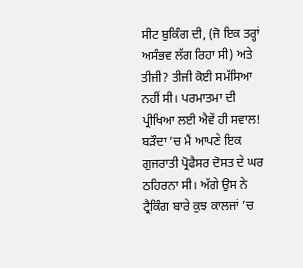ਸੀਟ ਬੁਕਿੰਗ ਦੀ, (ਜੋ ਇਕ ਤਰ੍ਹਾਂ ਅਸੰਭਵ ਲੱਗ ਰਿਹਾ ਸੀ) ਅਤੇ ਤੀਜੀ? ਤੀਜੀ ਕੋਈ ਸਮੱਸਿਆ ਨਹੀਂ ਸੀ। ਪਰਮਾਤਮਾ ਦੀ ਪ੍ਰੀਖਿਆ ਲਈ ਐਵੇਂ ਹੀ ਸਵਾਲ! ਬੜੌਦਾ ’ਚ ਮੈਂ ਆਪਣੇ ਇਕ ਗੁਜਰਾਤੀ ਪ੍ਰੋਫੈਸਰ ਦੋਸਤ ਦੇ ਘਰ ਠਹਿਰਨਾ ਸੀ। ਅੱਗੇ ਉਸ ਨੇ ਟ੍ਰੈਕਿੰਗ ਬਾਰੇ ਕੁਝ ਕਾਲਜਾਂ ’ਚ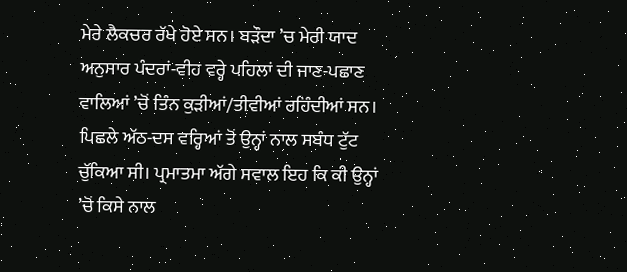ਮੇਰੇ ਲੈਕਚਰ ਰੱਖੇ ਹੋਏ ਸਨ। ਬੜੌਦਾ ’ਚ ਮੇਰੀ ਯਾਦ ਅਨੁਸਾਰ ਪੰਦਰਾਂ-ਵੀਹ ਵਰ੍ਹੇ ਪਹਿਲਾਂ ਦੀ ਜਾਣ-ਪਛਾਣ ਵਾਲਿਆਂ ’ਚੋਂ ਤਿੰਨ ਕੁੜੀਆਂ/ਤੀਵੀਆਂ ਰਹਿੰਦੀਆਂ ਸਨ। ਪਿਛਲੇ ਅੱਠ-ਦਸ ਵਰ੍ਹਿਆਂ ਤੋਂ ਉਨ੍ਹਾਂ ਨਾਲ ਸਬੰਧ ਟੁੱਟ ਚੁੱਕਿਆ ਸੀ। ਪ੍ਰਮਾਤਮਾ ਅੱਗੇ ਸਵਾਲ ਇਹ ਕਿ ਕੀ ਉਨ੍ਹਾਂ ’ਚੋਂ ਕਿਸੇ ਨਾਲ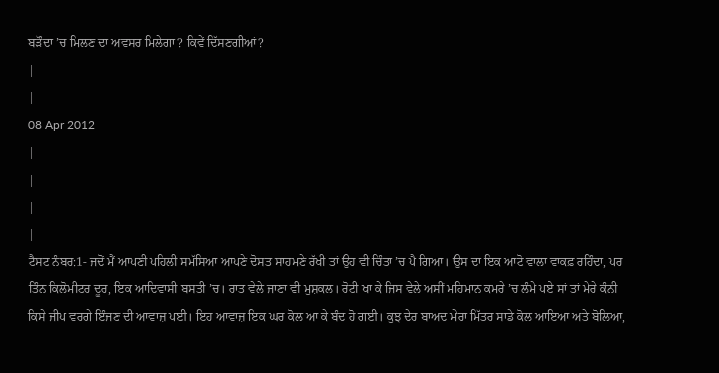ਬੜੌਦਾ ’ਚ ਮਿਲਣ ਦਾ ਅਵਸਰ ਮਿਲੇਗਾ? ਕਿਵੇਂ ਦਿੱਸਣਗੀਆਂ?
|
|
08 Apr 2012
|
|
|
|
ਟੈਸਟ ਨੰਬਰ:1- ਜਦੋਂ ਮੈਂ ਆਪਣੀ ਪਹਿਲੀ ਸਮੱਸਿਆ ਆਪਣੇ ਦੋਸਤ ਸਾਹਮਣੇ ਰੱਖੀ ਤਾਂ ਉਹ ਵੀ ਚਿੰਤਾ ’ਚ ਪੈ ਗਿਆ। ਉਸ ਦਾ ਇਕ ਆਟੋ ਵਾਲਾ ਵਾਕਫ਼ ਰਹਿੰਦਾ, ਪਰ ਤਿੰਨ ਕਿਲੋਮੀਟਰ ਦੂਰ, ਇਕ ਆਦਿਵਾਸੀ ਬਸਤੀ ’ਚ। ਰਾਤ ਵੇਲੇ ਜਾਣਾ ਵੀ ਮੁਸ਼ਕਲ। ਰੋਟੀ ਖਾ ਕੇ ਜਿਸ ਵੇਲੇ ਅਸੀਂ ਮਹਿਮਾਨ ਕਮਰੇ ’ਚ ਲੰਮੇ ਪਏ ਸਾਂ ਤਾਂ ਮੇਰੇ ਕੰਨੀ ਕਿਸੇ ਜੀਪ ਵਰਗੇ ਇੰਜਣ ਦੀ ਆਵਾਜ਼ ਪਈ। ਇਹ ਆਵਾਜ਼ ਇਕ ਘਰ ਕੋਲ ਆ ਕੇ ਬੰਦ ਹੋ ਗਈ। ਕੁਝ ਦੇਰ ਬਾਅਦ ਮੇਰਾ ਮਿੱਤਰ ਸਾਡੇ ਕੋਲ ਆਇਆ ਅਤੇ ਬੋਲਿਆ,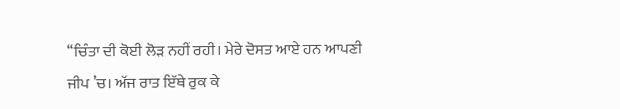‘‘ਚਿੰਤਾ ਦੀ ਕੋਈ ਲੋੜ ਨਹੀਂ ਰਹੀ। ਮੇਰੇ ਦੋਸਤ ਆਏ ਹਨ ਆਪਣੀ ਜੀਪ ’ਚ। ਅੱਜ ਰਾਤ ਇੱਥੇ ਰੁਕ ਕੇ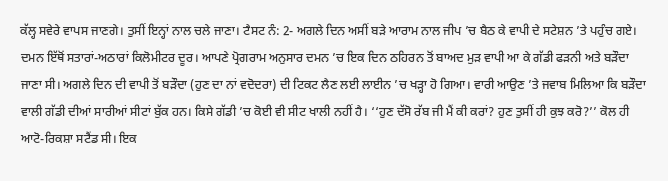ਕੱਲ੍ਹ ਸਵੇਰੇ ਵਾਪਸ ਜਾਣਗੇ। ਤੁਸੀਂ ਇਨ੍ਹਾਂ ਨਾਲ ਚਲੇ ਜਾਣਾ। ਟੈਸਟ ਨੰ: 2- ਅਗਲੇ ਦਿਨ ਅਸੀਂ ਬੜੇ ਆਰਾਮ ਨਾਲ ਜੀਪ ’ਚ ਬੈਠ ਕੇ ਵਾਪੀ ਦੇ ਸਟੇਸ਼ਨ ’ਤੇ ਪਹੁੰਚ ਗਏ। ਦਮਨ ਇੱਥੋਂ ਸਤਾਰਾਂ-ਅਠਾਰਾਂ ਕਿਲੋਮੀਟਰ ਦੂਰ। ਆਪਣੇ ਪ੍ਰੋਗਰਾਮ ਅਨੁਸਾਰ ਦਮਨ ’ਚ ਇਕ ਦਿਨ ਠਹਿਰਨ ਤੋਂ ਬਾਅਦ ਮੁੜ ਵਾਪੀ ਆ ਕੇ ਗੱਡੀ ਫੜਨੀ ਅਤੇ ਬੜੌਦਾ ਜਾਣਾ ਸੀ। ਅਗਲੇ ਦਿਨ ਦੀ ਵਾਪੀ ਤੋਂ ਬੜੌਦਾ (ਹੁਣ ਦਾ ਨਾਂ ਵਦੋਦਰਾ) ਦੀ ਟਿਕਟ ਲੈਣ ਲਈ ਲਾਈਨ ’ਚ ਖੜ੍ਹਾ ਹੋ ਗਿਆ। ਵਾਰੀ ਆਉਣ ’ਤੇ ਜਵਾਬ ਮਿਲਿਆ ਕਿ ਬੜੌਦਾ ਵਾਲੀ ਗੱਡੀ ਦੀਆਂ ਸਾਰੀਆਂ ਸੀਟਾਂ ਬੁੱਕ ਹਨ। ਕਿਸੇ ਗੱਡੀ ’ਚ ਕੋਈ ਵੀ ਸੀਟ ਖਾਲੀ ਨਹੀਂ ਹੈ। ‘‘ਹੁਣ ਦੱਸੋ ਰੱਬ ਜੀ ਮੈਂ ਕੀ ਕਰਾਂ? ਹੁਣ ਤੁਸੀਂ ਹੀ ਕੁਝ ਕਰੋ?’’ ਕੋਲ ਹੀ ਆਟੋ-ਰਿਕਸ਼ਾ ਸਟੈਂਡ ਸੀ। ਇਕ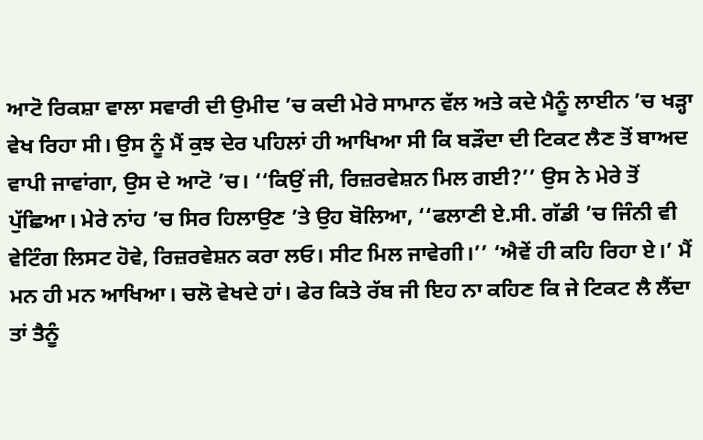ਆਟੋ ਰਿਕਸ਼ਾ ਵਾਲਾ ਸਵਾਰੀ ਦੀ ਉਮੀਦ ’ਚ ਕਦੀ ਮੇਰੇ ਸਾਮਾਨ ਵੱਲ ਅਤੇ ਕਦੇ ਮੈਨੂੰ ਲਾਈਨ ’ਚ ਖੜ੍ਹਾ ਵੇਖ ਰਿਹਾ ਸੀ। ਉਸ ਨੂੰ ਮੈਂ ਕੁਝ ਦੇਰ ਪਹਿਲਾਂ ਹੀ ਆਖਿਆ ਸੀ ਕਿ ਬੜੌਦਾ ਦੀ ਟਿਕਟ ਲੈਣ ਤੋਂ ਬਾਅਦ ਵਾਪੀ ਜਾਵਾਂਗਾ, ਉਸ ਦੇ ਆਟੋ ’ਚ। ‘‘ਕਿਉਂ ਜੀ, ਰਿਜ਼ਰਵੇਸ਼ਨ ਮਿਲ ਗਈ?’’ ਉਸ ਨੇ ਮੇਰੇ ਤੋਂ ਪੁੱਛਿਆ। ਮੇਰੇ ਨਾਂਹ ’ਚ ਸਿਰ ਹਿਲਾਉਣ ’ਤੇ ਉਹ ਬੋਲਿਆ, ‘‘ਫਲਾਣੀ ਏ.ਸੀ. ਗੱਡੀ ’ਚ ਜਿੰਨੀ ਵੀ ਵੇਟਿੰਗ ਲਿਸਟ ਹੋਵੇ, ਰਿਜ਼ਰਵੇਸ਼ਨ ਕਰਾ ਲਓ। ਸੀਟ ਮਿਲ ਜਾਵੇਗੀ।’’ ‘ਐਵੇਂ ਹੀ ਕਹਿ ਰਿਹਾ ਏ।’ ਮੈਂ ਮਨ ਹੀ ਮਨ ਆਖਿਆ। ਚਲੋ ਵੇਖਦੇ ਹਾਂ। ਫੇਰ ਕਿਤੇ ਰੱਬ ਜੀ ਇਹ ਨਾ ਕਹਿਣ ਕਿ ਜੇ ਟਿਕਟ ਲੈ ਲੈਂਦਾ ਤਾਂ ਤੈਨੂੰ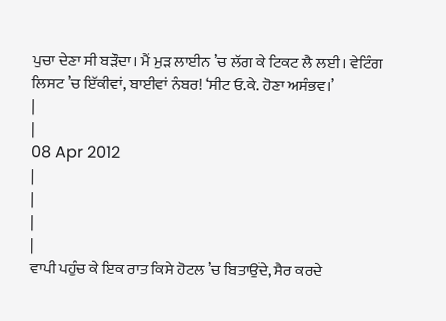ਪੁਚਾ ਦੇਣਾ ਸੀ ਬੜੌਦਾ। ਮੈਂ ਮੁੜ ਲਾਈਨ ’ਚ ਲੱਗ ਕੇ ਟਿਕਟ ਲੈ ਲਈ। ਵੇਟਿੰਗ ਲਿਸਟ ’ਚ ਇੱਕੀਵਾਂ, ਬਾਈਵਾਂ ਨੰਬਰ! ‘ਸੀਟ ਓ.ਕੇ. ਹੋਣਾ ਅਸੰਭਵ।’
|
|
08 Apr 2012
|
|
|
|
ਵਾਪੀ ਪਹੁੰਚ ਕੇ ਇਕ ਰਾਤ ਕਿਸੇ ਹੋਟਲ ’ਚ ਬਿਤਾਉਂਦੇ, ਸੈਰ ਕਰਦੇ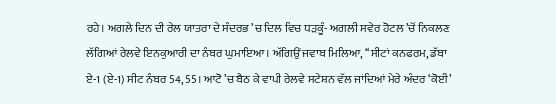ਰਹੇ। ਅਗਲੇ ਦਿਨ ਦੀ ਰੇਲ ਯਾਤਰਾ ਦੇ ਸੰਦਰਭ ’ਚ ਦਿਲ ਵਿਚ ਧੜਕੂੰ- ਅਗਲੀ ਸਵੇਰ ਹੋਟਲ ’ਚੋਂ ਨਿਕਲਣ ਲੱਗਿਆਂ ਰੇਲਵੇ ਇਨਕੁਆਰੀ ਦਾ ਨੰਬਰ ਘੁਮਾਇਆ। ਅੱਗਿਉਂ ਜਵਾਬ ਮਿਲਿਆ, ‘‘ਸੀਟਾਂ ਕਨਫਰਮ, ਡੱਬਾ ਏ-1 (ਏ-1) ਸੀਟ ਨੰਬਰ 54, 55। ਆਟੋ ’ਚ ਬੈਠ ਕੇ ਵਾਪੀ ਰੇਲਵੇ ਸਟੇਸ਼ਨ ਵੱਲ ਜਾਂਦਿਆਂ ਮੇਰੇ ਅੰਦਰ ‘ਕੋਈ’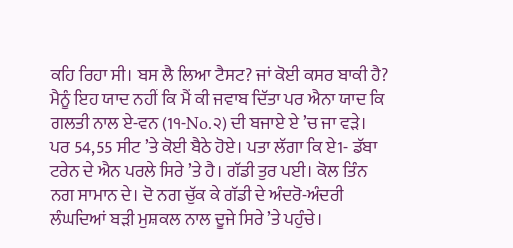ਕਹਿ ਰਿਹਾ ਸੀ। ਬਸ ਲੈ ਲਿਆ ਟੈਸਟ? ਜਾਂ ਕੋਈ ਕਸਰ ਬਾਕੀ ਹੈ? ਮੈਨੂੰ ਇਹ ਯਾਦ ਨਹੀਂ ਕਿ ਮੈਂ ਕੀ ਜਵਾਬ ਦਿੱਤਾ ਪਰ ਐਨਾ ਯਾਦ ਕਿ ਗਲਤੀ ਨਾਲ ਏ-ਵਨ (1੧-No.੨) ਦੀ ਬਜਾਏ ਏ ’ਚ ਜਾ ਵੜੇ। ਪਰ 54,55 ਸੀਟ ’ਤੇ ਕੋਈ ਬੈਠੇ ਹੋਏ। ਪਤਾ ਲੱਗਾ ਕਿ ਏ1- ਡੱਬਾ ਟਰੇਨ ਦੇ ਐਨ ਪਰਲੇ ਸਿਰੇ ’ਤੇ ਹੈ। ਗੱਡੀ ਤੁਰ ਪਈ। ਕੋਲ ਤਿੰਨ ਨਗ ਸਾਮਾਨ ਦੇ। ਦੋ ਨਗ ਚੁੱਕ ਕੇ ਗੱਡੀ ਦੇ ਅੰਦਰੋ-ਅੰਦਰੀ ਲੰਘਦਿਆਂ ਬੜੀ ਮੁਸ਼ਕਲ ਨਾਲ ਦੂਜੇ ਸਿਰੇ ’ਤੇ ਪਹੁੰਚੇ।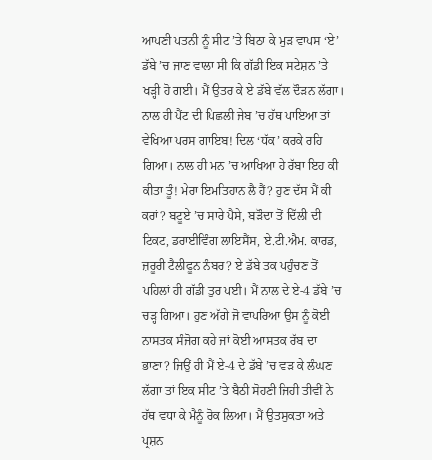ਆਪਣੀ ਪਤਨੀ ਨੂੰ ਸੀਟ ’ਤੇ ਬਿਠਾ ਕੇ ਮੁੜ ਵਾਪਸ ‘ਏ’ ਡੱਬੇ ’ਚ ਜਾਣ ਵਾਲਾ ਸੀ ਕਿ ਗੱਡੀ ਇਕ ਸਟੇਸ਼ਨ ’ਤੇ ਖੜ੍ਹੀ ਹੋ ਗਈ। ਮੈਂ ਉਤਰ ਕੇ ਏ ਡੱਬੇ ਵੱਲ ਦੌੜਨ ਲੱਗਾ। ਨਾਲ ਹੀ ਪੈਂਟ ਦੀ ਪਿਛਲੀ ਜੇਬ ’ਚ ਹੱਥ ਪਾਇਆ ਤਾਂ ਵੇਖਿਆ ਪਰਸ ਗਾਇਬ! ਦਿਲ ‘ਧੱਕ’ ਕਰਕੇ ਰਹਿ ਗਿਆ। ਨਾਲ ਹੀ ਮਨ ’ਚ ਆਖਿਆ ਹੇ ਰੱਬਾ ਇਹ ਕੀ ਕੀਤਾ ਤੂੰ! ਮੇਰਾ ਇਮਤਿਹਾਨ ਲੈ ਹੈਂ? ਹੁਣ ਦੱਸ ਮੈਂ ਕੀ ਕਰਾਂ? ਬਟੂਏ ’ਚ ਸਾਰੇ ਪੈਸੇ, ਬੜੌਦਾ ਤੋਂ ਦਿੱਲੀ ਦੀ ਟਿਕਟ, ਡਰਾਈਵਿੰਗ ਲਾਇਸੈਂਸ, ਏ.ਟੀ.ਐਮ. ਕਾਰਡ, ਜ਼ਰੂਰੀ ਟੈਲੀਫੂਨ ਨੰਬਰ? ਏ ਡੱਬੇ ਤਕ ਪਹੁੰਚਣ ਤੋਂ ਪਹਿਲਾਂ ਹੀ ਗੱਡੀ ਤੁਰ ਪਈ। ਮੈਂ ਨਾਲ ਦੇ ਏ-4 ਡੱਬੇ ’ਚ ਚੜ੍ਹ ਗਿਆ। ਹੁਣ ਅੱਗੇ ਜੋ ਵਾਪਰਿਆ ਉਸ ਨੂੰ ਕੋਈ ਨਾਸਤਕ ਸੰਜੋਗ ਕਹੇ ਜਾਂ ਕੋਈ ਆਸਤਕ ਰੱਬ ਦਾ ਭਾਣਾ? ਜਿਉਂ ਹੀ ਮੈਂ ਏ-4 ਦੇ ਡੱਬੇ ’ਚ ਵੜ ਕੇ ਲੰਘਣ ਲੱਗਾ ਤਾਂ ਇਕ ਸੀਟ ’ਤੇ ਬੈਠੀ ਸੋਹਣੀ ਜਿਹੀ ਤੀਵੀਂ ਨੇ ਹੱਥ ਵਧਾ ਕੇ ਮੈਨੂੰ ਰੋਕ ਲਿਆ। ਮੈਂ ਉਤਸੁਕਤਾ ਅਤੇ ਪ੍ਰਸ਼ਨ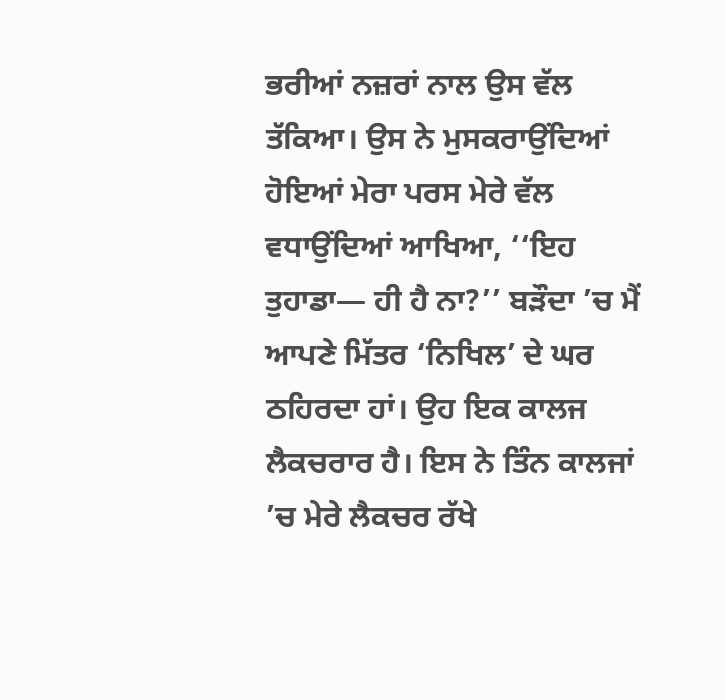ਭਰੀਆਂ ਨਜ਼ਰਾਂ ਨਾਲ ਉਸ ਵੱਲ ਤੱਕਿਆ। ਉਸ ਨੇ ਮੁਸਕਰਾਉਂਦਿਆਂ ਹੋਇਆਂ ਮੇਰਾ ਪਰਸ ਮੇਰੇ ਵੱਲ ਵਧਾਉਂਦਿਆਂ ਆਖਿਆ, ‘‘ਇਹ ਤੁਹਾਡਾ— ਹੀ ਹੈ ਨਾ?’’ ਬੜੌਦਾ ’ਚ ਮੈਂ ਆਪਣੇ ਮਿੱਤਰ ‘ਨਿਖਿਲ’ ਦੇ ਘਰ ਠਹਿਰਦਾ ਹਾਂ। ਉਹ ਇਕ ਕਾਲਜ ਲੈਕਚਰਾਰ ਹੈ। ਇਸ ਨੇ ਤਿੰਨ ਕਾਲਜਾਂ ’ਚ ਮੇਰੇ ਲੈਕਚਰ ਰੱਖੇ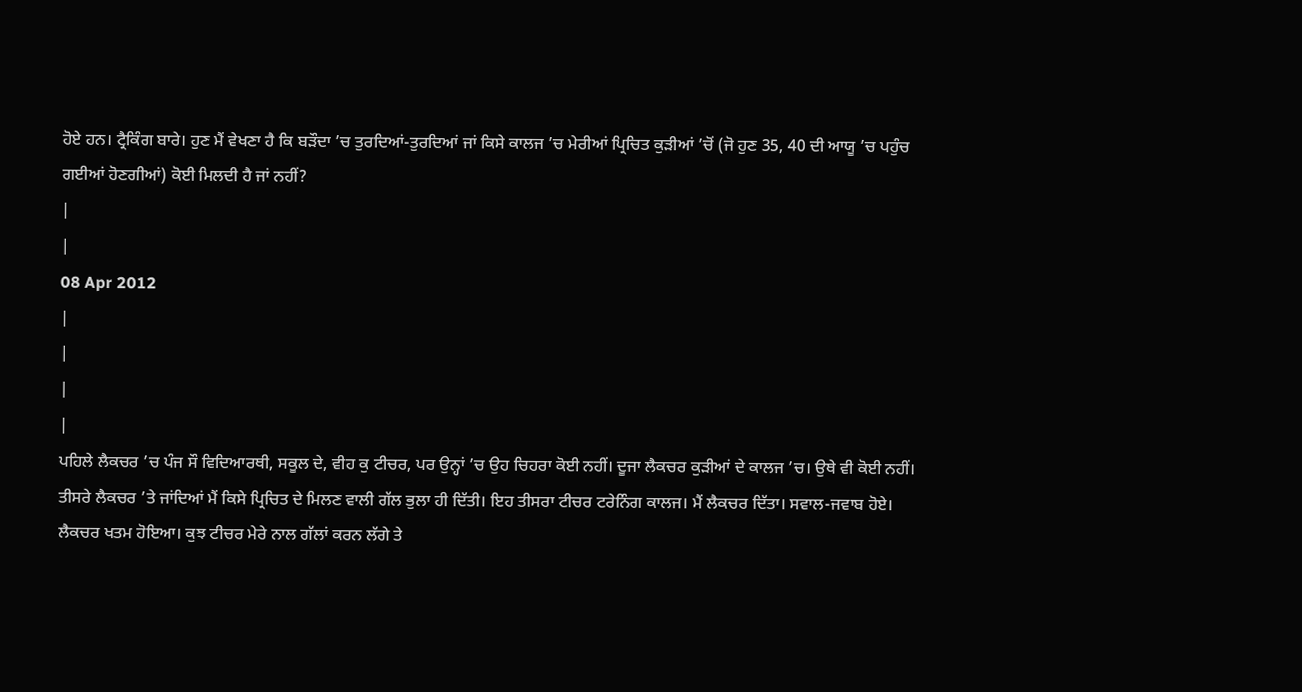ਹੋਏ ਹਨ। ਟ੍ਰੈਕਿੰਗ ਬਾਰੇ। ਹੁਣ ਮੈਂ ਵੇਖਣਾ ਹੈ ਕਿ ਬੜੌਦਾ ’ਚ ਤੁਰਦਿਆਂ-ਤੁਰਦਿਆਂ ਜਾਂ ਕਿਸੇ ਕਾਲਜ ’ਚ ਮੇਰੀਆਂ ਪ੍ਰਿਚਿਤ ਕੁੜੀਆਂ ’ਚੋਂ (ਜੋ ਹੁਣ 35, 40 ਦੀ ਆਯੂ ’ਚ ਪਹੁੰਚ ਗਈਆਂ ਹੋਣਗੀਆਂ) ਕੋਈ ਮਿਲਦੀ ਹੈ ਜਾਂ ਨਹੀਂ?
|
|
08 Apr 2012
|
|
|
|
ਪਹਿਲੇ ਲੈਕਚਰ ’ਚ ਪੰਜ ਸੌ ਵਿਦਿਆਰਥੀ, ਸਕੂਲ ਦੇ, ਵੀਹ ਕੁ ਟੀਚਰ, ਪਰ ਉਨ੍ਹਾਂ ’ਚ ਉਹ ਚਿਹਰਾ ਕੋਈ ਨਹੀਂ। ਦੂਜਾ ਲੈਕਚਰ ਕੁੜੀਆਂ ਦੇ ਕਾਲਜ ’ਚ। ਉਥੇ ਵੀ ਕੋਈ ਨਹੀਂ। ਤੀਸਰੇ ਲੈਕਚਰ ’ਤੇ ਜਾਂਦਿਆਂ ਮੈਂ ਕਿਸੇ ਪ੍ਰਿਚਿਤ ਦੇ ਮਿਲਣ ਵਾਲੀ ਗੱਲ ਭੁਲਾ ਹੀ ਦਿੱਤੀ। ਇਹ ਤੀਸਰਾ ਟੀਚਰ ਟਰੇਨਿੰਗ ਕਾਲਜ। ਮੈਂ ਲੈਕਚਰ ਦਿੱਤਾ। ਸਵਾਲ-ਜਵਾਬ ਹੋਏ। ਲੈਕਚਰ ਖਤਮ ਹੋਇਆ। ਕੁਝ ਟੀਚਰ ਮੇਰੇ ਨਾਲ ਗੱਲਾਂ ਕਰਨ ਲੱਗੇ ਤੇ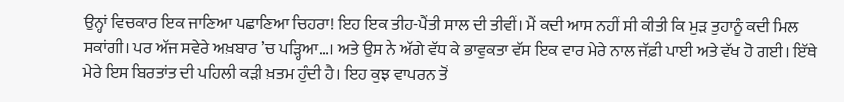ਉਨ੍ਹਾਂ ਵਿਚਕਾਰ ਇਕ ਜਾਣਿਆ ਪਛਾਣਿਆ ਚਿਹਰਾ! ਇਹ ਇਕ ਤੀਹ-ਪੈਂਤੀ ਸਾਲ ਦੀ ਤੀਵੀਂ। ਮੈਂ ਕਦੀ ਆਸ ਨਹੀਂ ਸੀ ਕੀਤੀ ਕਿ ਮੁੜ ਤੁਹਾਨੂੰ ਕਦੀ ਮਿਲ ਸਕਾਂਗੀ। ਪਰ ਅੱਜ ਸਵੇਰੇ ਅਖ਼ਬਾਰ ’ਚ ਪੜ੍ਹਿਆ…। ਅਤੇ ਉਸ ਨੇ ਅੱਗੇ ਵੱਧ ਕੇ ਭਾਵੁਕਤਾ ਵੱਸ ਇਕ ਵਾਰ ਮੇਰੇ ਨਾਲ ਜੱਫ਼ੀ ਪਾਈ ਅਤੇ ਵੱਖ ਹੋ ਗਈ। ਇੱਥੇ ਮੇਰੇ ਇਸ ਬਿਰਤਾਂਤ ਦੀ ਪਹਿਲੀ ਕੜੀ ਖ਼ਤਮ ਹੁੰਦੀ ਹੈ। ਇਹ ਕੁਝ ਵਾਪਰਨ ਤੋਂ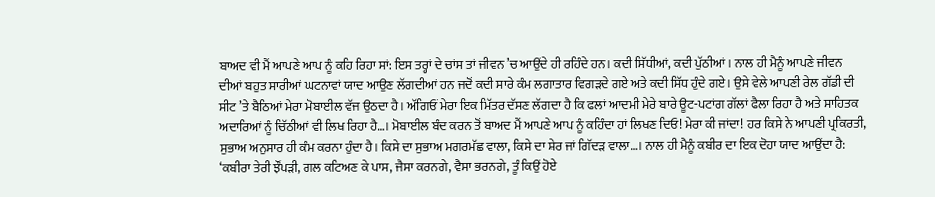ਬਾਅਦ ਵੀ ਮੈਂ ਆਪਣੇ ਆਪ ਨੂੰ ਕਹਿ ਰਿਹਾ ਸਾਂ: ਇਸ ਤਰ੍ਹਾਂ ਦੇ ਚਾਂਸ ਤਾਂ ਜੀਵਨ ’ਚ ਆਉਂਦੇ ਹੀ ਰਹਿੰਦੇ ਹਨ। ਕਦੀ ਸਿੱਧੀਆਂ, ਕਦੀ ਪੁੱਠੀਆਂ। ਨਾਲ ਹੀ ਮੈਨੂੰ ਆਪਣੇ ਜੀਵਨ ਦੀਆਂ ਬਹੁਤ ਸਾਰੀਆਂ ਘਟਨਾਵਾਂ ਯਾਦ ਆਉਣ ਲੱਗਦੀਆਂ ਹਨ ਜਦੋਂ ਕਦੀ ਸਾਰੇ ਕੰਮ ਲਗਾਤਾਰ ਵਿਗੜਦੇ ਗਏ ਅਤੇ ਕਦੀ ਸਿੱਧ ਹੁੰਦੇ ਗਏ। ਉਸੇ ਵੇਲੇ ਆਪਣੀ ਰੇਲ ਗੱਡੀ ਦੀ ਸੀਟ ’ਤੇ ਬੈਠਿਆਂ ਮੇਰਾ ਮੋਬਾਈਲ ਵੱਜ ਉਠਦਾ ਹੈ। ਅੱਗਿਓਂ ਮੇਰਾ ਇਕ ਮਿੱਤਰ ਦੱਸਣ ਲੱਗਦਾ ਹੈ ਕਿ ਫਲਾਂ ਆਦਮੀ ਮੇਰੇ ਬਾਰੇ ਊਟ-ਪਟਾਂਗ ਗੱਲਾਂ ਫੈਲਾ ਰਿਹਾ ਹੈ ਅਤੇ ਸਾਹਿਤਕ ਅਦਾਰਿਆਂ ਨੂੰ ਚਿੱਠੀਆਂ ਵੀ ਲਿਖ ਰਿਹਾ ਹੈ…। ਮੋਬਾਈਲ ਬੰਦ ਕਰਨ ਤੋਂ ਬਾਅਦ ਮੈਂ ਆਪਣੇ ਆਪ ਨੂੰ ਕਹਿੰਦਾ ਹਾਂ ਲਿਖਣ ਦਿਓ! ਮੇਰਾ ਕੀ ਜਾਂਦਾ! ਹਰ ਕਿਸੇ ਨੇ ਆਪਣੀ ਪ੍ਰਕਿਰਤੀ, ਸੁਭਾਅ ਅਨੁਸਾਰ ਹੀ ਕੰਮ ਕਰਨਾ ਹੁੰਦਾ ਹੈ। ਕਿਸੇ ਦਾ ਸੁਭਾਅ ਮਗਰਮੱਛ ਵਾਲਾ, ਕਿਸੇ ਦਾ ਸ਼ੇਰ ਜਾਂ ਗਿੱਦੜ ਵਾਲਾ…। ਨਾਲ ਹੀ ਮੈਨੂੰ ਕਬੀਰ ਦਾ ਇਕ ਦੋਹਾ ਯਾਦ ਆਉਂਦਾ ਹੈ: ‘ਕਬੀਰਾ ਤੇਰੀ ਝੌਂਪੜੀ, ਗਲ ਕਟਿਅਣ ਕੇ ਪਾਸ, ਜੈਸਾ ਕਰਨਗੇ, ਵੈਸਾ ਭਰਨਗੇ, ਤੂੰ ਕਿਉਂ ਹੋਏ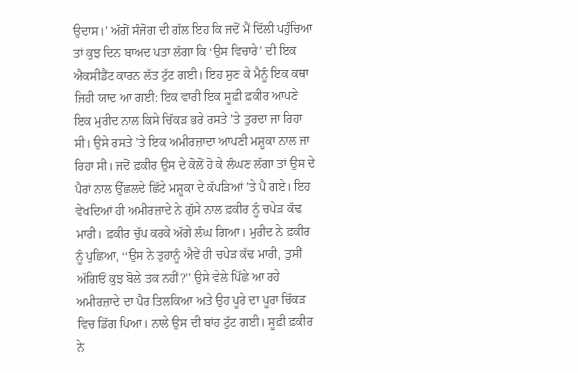ਉਦਾਸ।’ ਅੱਗੋਂ ਸੰਜੋਗ ਦੀ ਗੱਲ ਇਹ ਕਿ ਜਦੋਂ ਮੈਂ ਦਿੱਲੀ ਪਹੁੰਚਿਆ ਤਾਂ ਕੁਝ ਦਿਨ ਬਾਅਦ ਪਤਾ ਲੱਗਾ ਕਿ ‘ਉਸ ਵਿਚਾਰੇ’ ਦੀ ਇਕ ਐਕਸੀਡੈਂਟ ਕਾਰਨ ਲੱਤ ਟੁੱਟ ਗਈ। ਇਹ ਸੁਣ ਕੇ ਮੈਨੂੰ ਇਕ ਕਥਾ ਜਿਹੀ ਯਾਦ ਆ ਗਈ: ਇਕ ਵਾਰੀ ਇਕ ਸੂਫ਼ੀ ਫ਼ਕੀਰ ਆਪਣੇ ਇਕ ਮੁਰੀਦ ਨਾਲ ਕਿਸੇ ਚਿੱਕੜ ਭਰੇ ਰਸਤੇ ’ਤੇ ਤੁਰਦਾ ਜਾ ਰਿਹਾ ਸੀ। ਉਸੇ ਰਸਤੇ ’ਤੇ ਇਕ ਅਮੀਰਜ਼ਾਦਾ ਆਪਣੀ ਮਸ਼ੂਕਾ ਨਾਲ ਜਾ ਰਿਹਾ ਸੀ। ਜਦੋਂ ਫ਼ਕੀਰ ਉਸ ਦੇ ਕੋਲੋਂ ਹੋ ਕੇ ਲੰਘਣ ਲੱਗਾ ਤਾਂ ਉਸ ਦੇ ਪੈਰਾਂ ਨਾਲ ਉੱਛਲਦੇ ਛਿੱਟੇ ਮਸ਼ੂਕਾ ਦੇ ਕੱਪੜਿਆਂ ’ਤੇ ਪੈ ਗਏ। ਇਹ ਵੇਖਦਿਆਂ ਹੀ ਅਮੀਰਜ਼ਾਦੇ ਨੇ ਗੁੱਸੇ ਨਾਲ ਫ਼ਕੀਰ ਨੂੰ ਚਪੇੜ ਕੱਢ ਮਾਰੀ। ਫ਼ਕੀਰ ਚੁੱਪ ਕਰਕੇ ਅੱਗੇ ਲੰਘ ਗਿਆ। ਮੁਰੀਦ ਨੇ ਫ਼ਕੀਰ ਨੂੰ ਪੁਛਿਆ, ‘‘ਉਸ ਨੇ ਤੁਹਾਨੂੰ ਐਵੇਂ ਹੀ ਚਪੇੜ ਕੱਢ ਮਾਰੀ, ਤੁਸੀਂ ਅੱਗਿਓਂ ਕੁਝ ਬੋਲੇ ਤਕ ਨਹੀਂ?’’ ਉਸੇ ਵੇਲੇ ਪਿੱਛੇ ਆ ਰਹੇ ਅਮੀਰਜ਼ਾਦੇ ਦਾ ਪੈਰ ਤਿਲਕਿਆ ਅਤੇ ਉਹ ਪੂਰੇ ਦਾ ਪੂਰਾ ਚਿੱਕੜ ਵਿਚ ਡਿੱਗ ਪਿਆ। ਨਾਲੇ ਉਸ ਦੀ ਬਾਂਹ ਟੁੱਟ ਗਈ। ਸੂਫ਼ੀ ਫ਼ਕੀਰ ਨੇ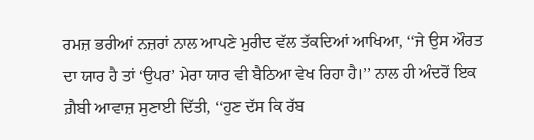ਰਮਜ਼ ਭਰੀਆਂ ਨਜ਼ਰਾਂ ਨਾਲ ਆਪਣੇ ਮੁਰੀਦ ਵੱਲ ਤੱਕਦਿਆਂ ਆਖਿਆ, ‘‘ਜੇ ਉਸ ਔਰਤ ਦਾ ਯਾਰ ਹੈ ਤਾਂ ‘ਉਪਰ’ ਮੇਰਾ ਯਾਰ ਵੀ ਬੈਠਿਆ ਵੇਖ ਰਿਹਾ ਹੈ।’’ ਨਾਲ ਹੀ ਅੰਦਰੋਂ ਇਕ ਗ਼ੈਬੀ ਆਵਾਜ਼ ਸੁਣਾਈ ਦਿੱਤੀ, ‘‘ਹੁਣ ਦੱਸ ਕਿ ਰੱਬ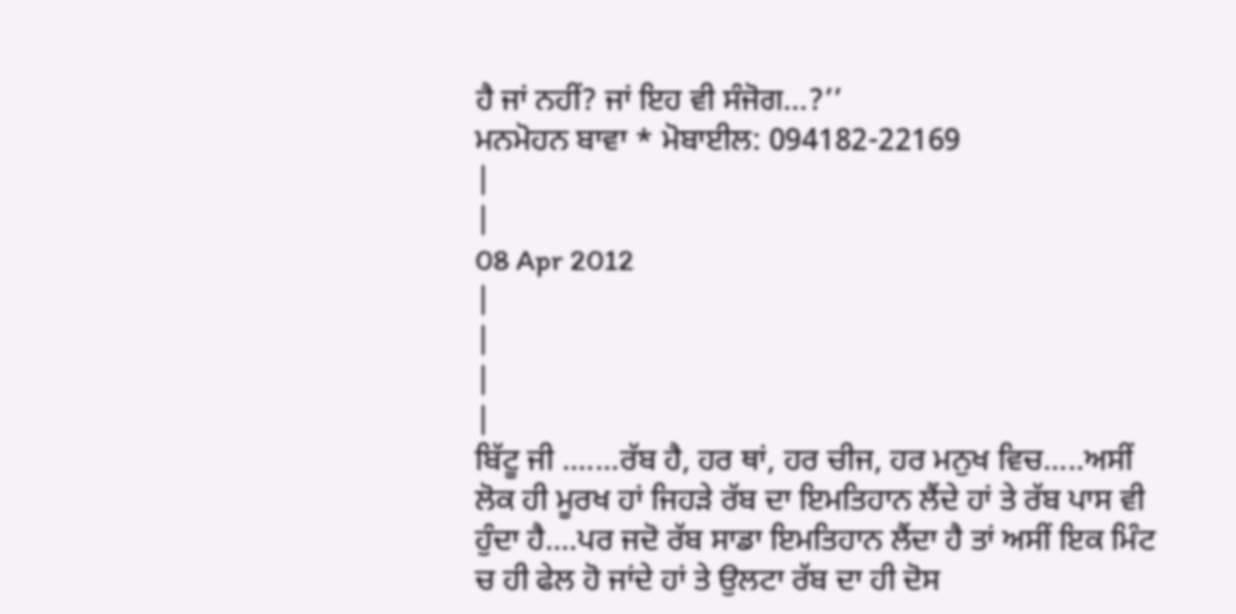ਹੈ ਜਾਂ ਨਹੀਂ? ਜਾਂ ਇਹ ਵੀ ਸੰਜੋਗ…?’’
ਮਨਮੋਹਨ ਬਾਵਾ * ਮੋਬਾਈਲ: 094182-22169
|
|
08 Apr 2012
|
|
|
|
ਬਿੱਟੂ ਜੀ .......ਰੱਬ ਹੈ, ਹਰ ਥਾਂ, ਹਰ ਚੀਜ, ਹਰ ਮਨੁਖ ਵਿਚ.....ਅਸੀਂ ਲੋਕ ਹੀ ਮੂਰਖ ਹਾਂ ਜਿਹੜੇ ਰੱਬ ਦਾ ਇਮਤਿਹਾਨ ਲੈਂਦੇ ਹਾਂ ਤੇ ਰੱਬ ਪਾਸ ਵੀ ਹੁੰਦਾ ਹੈ....ਪਰ ਜਦੋ ਰੱਬ ਸਾਡਾ ਇਮਤਿਹਾਨ ਲੈਂਦਾ ਹੈ ਤਾਂ ਅਸੀਂ ਇਕ ਮਿੰਟ ਚ ਹੀ ਫੇਲ ਹੋ ਜਾਂਦੇ ਹਾਂ ਤੇ ਉਲਟਾ ਰੱਬ ਦਾ ਹੀ ਦੋਸ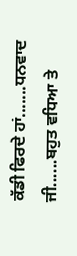ਕੱਡੀ ਫਿਰਦੇ ਹਾਂ.......ਧਨਵਾਦ ਜੀ......ਬਹੁਤ ਵਧਿਆ ਤੇ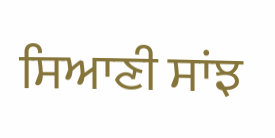ਸਿਆਣੀ ਸਾਂਝ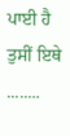ਪਾਈ ਹੈ ਤੁਸੀਂ ਇਥੇ ........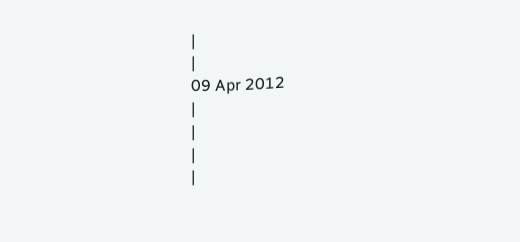|
|
09 Apr 2012
|
|
|
|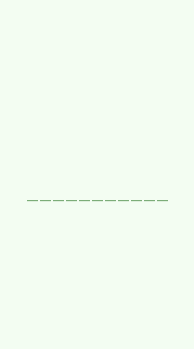|
|
|
|
|
|
|
|
|
|
|